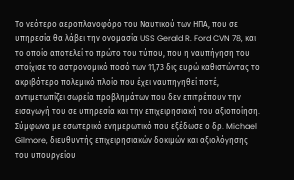Το νεότερο αεροπλανοφόρο του Ναυτικού των ΗΠΑ, που σε υπηρεσία θα λάβει την ονομασία USS Gerald R. Ford CVN 78, και το οποίο αποτελεί το πρώτο του τύπου, που η ναυπήγηση του στοίχισε το αστρονομικό ποσό των 11,73 δις ευρώ καθιστώντας το ακριβότερο πολεμικό πλοίο που έχει ναυπηγηθεί ποτέ, αντιμετωπίζει σωρεία προβλημάτων που δεν επιτρέπουν την εισαγωγή του σε υπηρεσία και την επιχειρησιακή του αξιοποίηση.
Σύμφωνα με εσωτερικό ενημερωτικό που εξέδωσε ο δρ. Michael Gilmore, διευθυντής επιχειρησιακών δοκιμών και αξιολόγησης του υπουργείου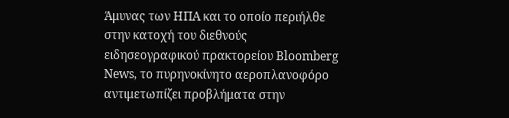Άμυνας των ΗΠΑ και το οποίο περιήλθε στην κατοχή του διεθνούς ειδησεογραφικού πρακτορείου Bloomberg News, το πυρηνοκίνητο αεροπλανοφόρο αντιμετωπίζει προβλήματα στην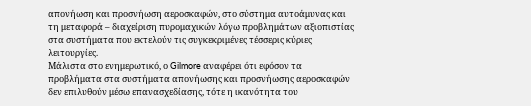απονήωση και προσνήωση αεροσκαφών, στο σύστημα αυτοάμυνας και τη μεταφορά – διαχείριση πυρομαχικών λόγω προβλημάτων αξιοπιστίας στα συστήματα που εκτελούν τις συγκεκριμένες τέσσερις κύριες λειτουργίες.
Μάλιστα στο ενημερωτικό, ο Gilmore αναφέρει ότι εφόσον τα προβλήματα στα συστήματα απονήωσης και προσνήωσης αεροσκαφών δεν επιλυθούν μέσω επανασχεδίασης, τότε η ικανότητα του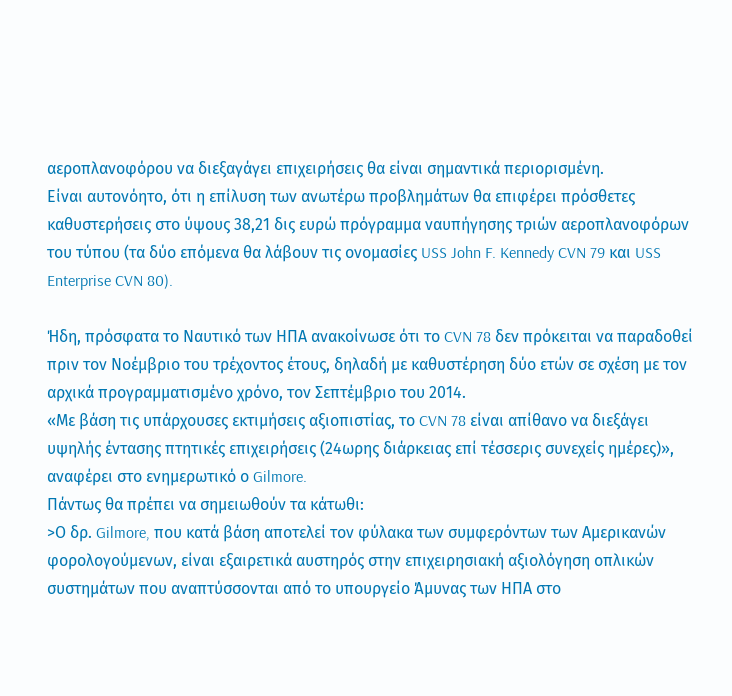αεροπλανοφόρου να διεξαγάγει επιχειρήσεις θα είναι σημαντικά περιορισμένη.
Είναι αυτονόητο, ότι η επίλυση των ανωτέρω προβλημάτων θα επιφέρει πρόσθετες καθυστερήσεις στο ύψους 38,21 δις ευρώ πρόγραμμα ναυπήγησης τριών αεροπλανοφόρων του τύπου (τα δύο επόμενα θα λάβουν τις ονομασίες USS John F. Kennedy CVN 79 και USS Enterprise CVN 80).

Ήδη, πρόσφατα το Ναυτικό των ΗΠΑ ανακοίνωσε ότι το CVN 78 δεν πρόκειται να παραδοθεί πριν τον Νοέμβριο του τρέχοντος έτους, δηλαδή με καθυστέρηση δύο ετών σε σχέση με τον αρχικά προγραμματισμένο χρόνο, τον Σεπτέμβριο του 2014.
«Με βάση τις υπάρχουσες εκτιμήσεις αξιοπιστίας, το CVN 78 είναι απίθανο να διεξάγει υψηλής έντασης πτητικές επιχειρήσεις (24ωρης διάρκειας επί τέσσερις συνεχείς ημέρες)», αναφέρει στο ενημερωτικό ο Gilmore.
Πάντως θα πρέπει να σημειωθούν τα κάτωθι:
>Ο δρ. Gilmore, που κατά βάση αποτελεί τον φύλακα των συμφερόντων των Αμερικανών φορολογούμενων, είναι εξαιρετικά αυστηρός στην επιχειρησιακή αξιολόγηση οπλικών συστημάτων που αναπτύσσονται από το υπουργείο Άμυνας των ΗΠΑ στο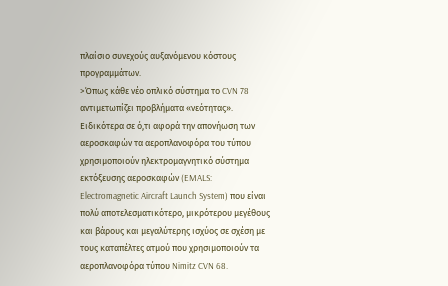πλαίσιο συνεχούς αυξανόμενου κόστους προγραμμάτων.
>Όπως κάθε νέο οπλικό σύστημα το CVN 78 αντιμετωπίζει προβλήματα «νεότητας». Ειδικότερα σε ό,τι αφορά την απονήωση των αεροσκαφών τα αεροπλανοφόρα του τύπου χρησιμοποιούν ηλεκτρομαγνητικό σύστημα εκτόξευσης αεροσκαφών (EMALS: Electromagnetic Aircraft Launch System) που είναι πολύ αποτελεσματικότερο, μικρότερου μεγέθους και βάρους και μεγαλύτερης ισχύος σε σχέση με τους καταπέλτες ατμού που χρησιμοποιούν τα αεροπλανοφόρα τύπου Nimitz CVN 68.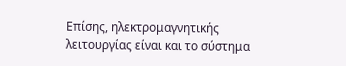Επίσης, ηλεκτρομαγνητικής λειτουργίας είναι και το σύστημα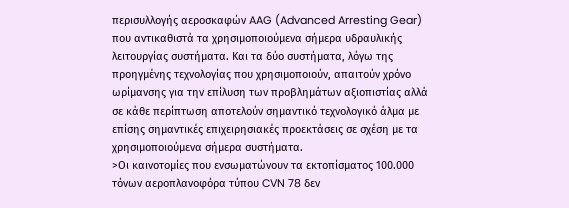περισυλλογής αεροσκαφών AAG (Advanced Arresting Gear) που αντικαθιστά τα χρησιμοποιούμενα σήμερα υδραυλικής λειτουργίας συστήματα. Και τα δύο συστήματα, λόγω της προηγμένης τεχνολογίας που χρησιμοποιούν, απαιτούν χρόνο ωρίμανσης για την επίλυση των προβλημάτων αξιοπιστίας αλλά σε κάθε περίπτωση αποτελούν σημαντικό τεχνολογικό άλμα με επίσης σημαντικές επιχειρησιακές προεκτάσεις σε σχέση με τα χρησιμοποιούμενα σήμερα συστήματα.
>Οι καινοτομίες που ενσωματώνουν τα εκτοπίσματος 100.000 τόνων αεροπλανοφόρα τύπου CVN 78 δεν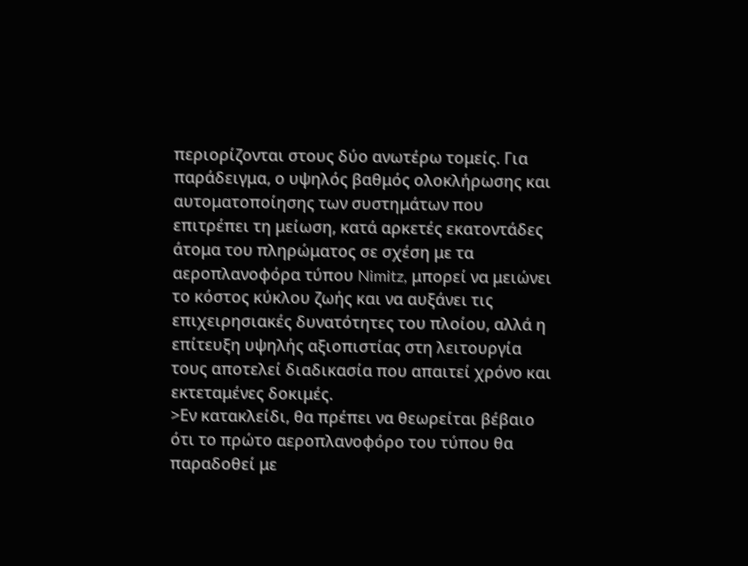περιορίζονται στους δύο ανωτέρω τομείς. Για παράδειγμα, ο υψηλός βαθμός ολοκλήρωσης και αυτοματοποίησης των συστημάτων που επιτρέπει τη μείωση, κατά αρκετές εκατοντάδες άτομα του πληρώματος σε σχέση με τα αεροπλανοφόρα τύπου Nimitz, μπορεί να μειώνει το κόστος κύκλου ζωής και να αυξάνει τις επιχειρησιακές δυνατότητες του πλοίου, αλλά η επίτευξη υψηλής αξιοπιστίας στη λειτουργία τους αποτελεί διαδικασία που απαιτεί χρόνο και εκτεταμένες δοκιμές.
>Εν κατακλείδι, θα πρέπει να θεωρείται βέβαιο ότι το πρώτο αεροπλανοφόρο του τύπου θα παραδοθεί με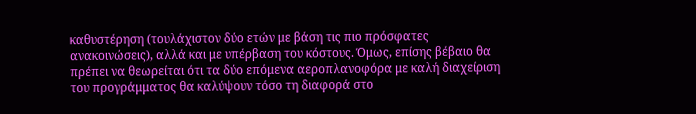καθυστέρηση (τουλάχιστον δύο ετών με βάση τις πιο πρόσφατες ανακοινώσεις), αλλά και με υπέρβαση του κόστους. Όμως, επίσης βέβαιο θα πρέπει να θεωρείται ότι τα δύο επόμενα αεροπλανοφόρα με καλή διαχείριση του προγράμματος θα καλύψουν τόσο τη διαφορά στο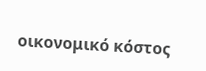οικονομικό κόστος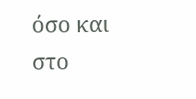όσο και στο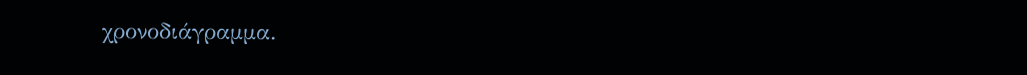χρονοδιάγραμμα.